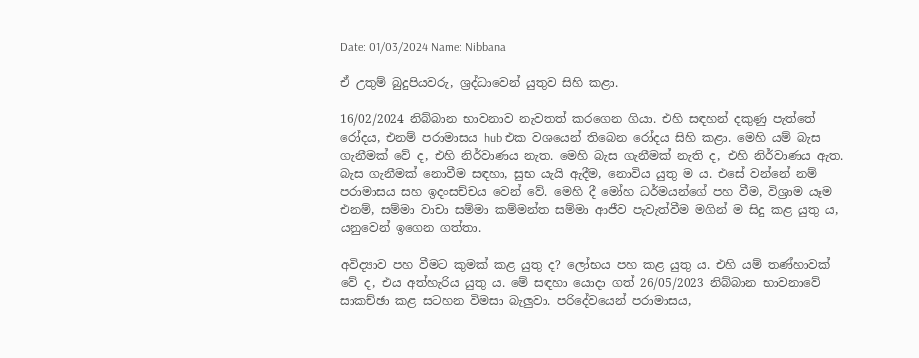Date: 01/03/2024 Name: Nibbana

ඒ උතුම් බුදුපියවරු, ශ්‍රද්ධාවෙන් යුතුව සිහි කළා.

16/02/2024 නිබ්බාන භාවනාව නැවතත් කරගෙන ගියා. එහි සඳහන් දකුණු පැත්තේ රෝදය, එනම් පරාමාසය hub එක වශයෙන් තිබෙන රෝදය සිහි කළා. මෙහි යම් බැස ගැනීමක් වේ ද, එහි නිර්වාණය නැත. මෙහි බැස ගැනීමක් නැති ද, එහි නිර්වාණය ඇත. බැස ගැනීමක් නොවීම සඳහා, සුභ යැයි ඇදීම, නොවිය යුතු ම ය. එසේ වන්නේ නම් පරාමාසය සහ ඉදංසච්චය වෙන් වේ. මෙහි දී මෝහ ධර්මයන්ගේ පහ වීම, විශ්‍රාම යෑම එනම්, සම්මා වාචා සම්මා කම්මන්ත සම්මා ආජීව පැවැත්වීම මගින් ම සිදු කළ යුතු ය, යනුවෙන් ඉගෙන ගත්තා.

අවිද්‍යාව පහ වීමට කුමක් කළ යුතු ද? ලෝභය පහ කළ යුතු ය. එහි යම් තණ්හාවක් වේ ද, එය අත්හැරිය යුතු ය. මේ සඳහා යොදා ගත් 26/05/2023 නිබ්බාන භාවනාවේ සාකච්ඡා කළ සටහන විමසා බැලුවා. පරිදේවයෙන් පරාමාසය,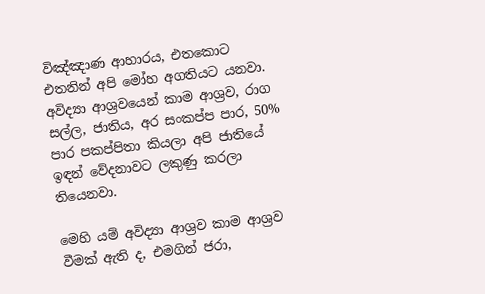විඤ්ඤාණ ආහාරය, එතකොට එතනින් අපි මෝහ අගතියට යනවා. අවිද්‍යා ආශ්‍රවයෙන් කාම ආශ්‍රව, රාග සල්ල, ජාතිය, අර සංකප්ප පාර, 50% පාර පකප්පිතා කියලා අපි ජාතියේ ඉඳන් වේදනාවට ලකුණු කරලා තියෙනවා.

මෙහි යම් අවිද්‍යා ආශ්‍රව කාම ආශ්‍රව වීමක් ඇති ද, එමගින් ජරා,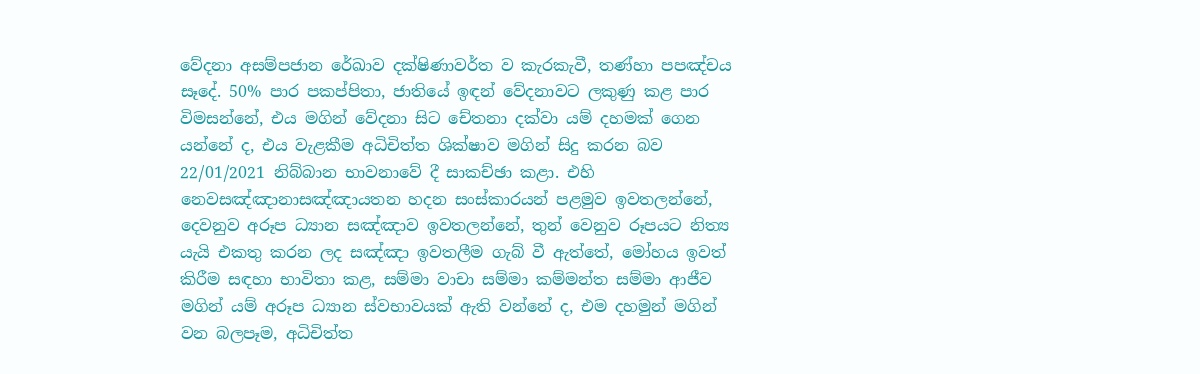වේදනා අසම්පජාන රේඛාව දක්ෂිණාවර්ත ව කැරකැවී, තණ්හා පපඤ්චය සෑදේ. 50% පාර පකප්පිතා, ජාතියේ ඉඳන් වේදනාවට ලකුණු කළ පාර විමසන්නේ, එය මගින් වේදනා සිට චේතනා දක්වා යම් දහමක් ගෙන යන්නේ ද, එය වැළකීම අධිචිත්ත ශික්ෂාව මගින් සිදු කරන බව 22/01/2021 නිබ්බාන භාවනාවේ දී සාකච්ඡා කළා. එහි නෙවසඤ්ඤානාසඤ්ඤායතන හදන සංස්කාරයන් පළමුව ඉවතලන්නේ, දෙවනුව අරූප ධ්‍යාන සඤ්ඤාව ඉවතලන්නේ, තුන් වෙනුව රූපයට නිත්‍ය යැයි එකතු කරන ලද සඤ්ඤා ඉවතලීම ගැබ් වී ඇත්තේ, මෝහය ඉවත් කිරීම සඳහා භාවිතා කළ, සම්මා වාචා සම්මා කම්මන්ත සම්මා ආජීව මගින් යම් අරූප ධ්‍යාන ස්වභාවයක් ඇති වන්නේ ද, එම දහමුන් මගින් වන බලපෑම, අධිචිත්ත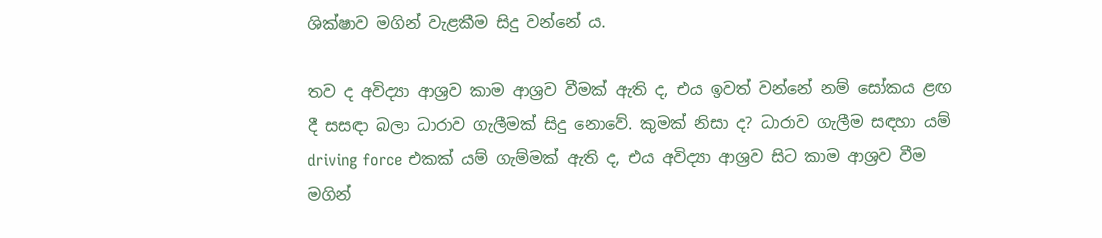ශික්ෂාව මගින් වැළකීම සිදු වන්නේ ය.

තව ද අවිද්‍යා ආශ්‍රව කාම ආශ්‍රව වීමක් ඇති ද, එය ඉවත් වන්නේ නම් සෝකය ළඟ දී සසඳා බලා ධාරාව ගැලීමක් සිදු නොවේ. කුමක් නිසා ද? ධාරාව ගැලීම සඳහා යම් driving force එකක් යම් ගැම්මක් ඇති ද, එය අවිද්‍යා ආශ්‍රව සිට කාම ආශ්‍රව වීම මගින්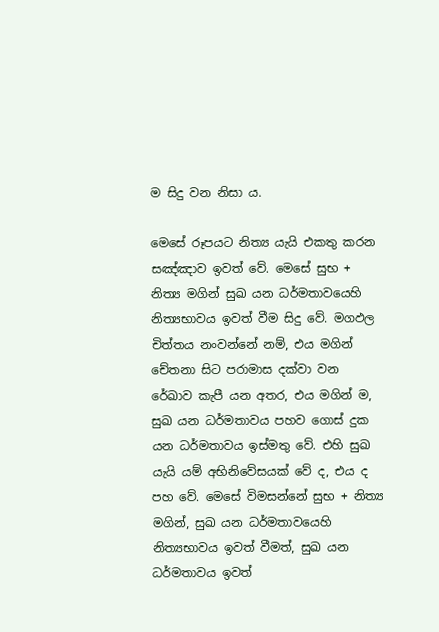ම සිදු වන නිසා ය.

මෙසේ රූපයට නිත්‍ය යැයි එකතු කරන සඤ්ඤාව ඉවත් වේ. මෙසේ සුභ + නිත්‍ය මගින් සුඛ යන ධර්මතාවයෙහි නිත්‍යභාවය ඉවත් වීම සිදු වේ. මගඵල චිත්තය නංවන්නේ නම්, එය මගින් චේතනා සිට පරාමාස දක්වා වන රේඛාව කැපී යන අතර, එය මගින් ම, සුඛ යන ධර්මතාවය පහව ගොස් දුක යන ධර්මතාවය ඉස්මතු වේ. එහි සුඛ යැයි යම් අභිනිවේසයක් වේ ද, එය ද පහ වේ. මෙසේ විමසන්නේ සුභ + නිත්‍ය මගින්, සුඛ යන ධර්මතාවයෙහි නිත්‍යභාවය ඉවත් වීමත්, සුඛ යන ධර්මතාවය ඉවත්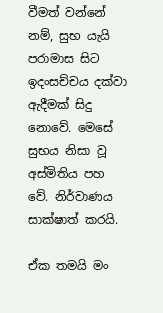වීමත් වන්නේ නම්, සුභ යැයි පරාමාස සිට ඉදංසච්චය දක්වා ඇදීමක් සිදු නොවේ. මෙසේ සුභය නිසා වූ අස්මිතිය පහ වේ. නිර්වාණය සාක්ෂාත් කරයි.

ඒක තමයි මං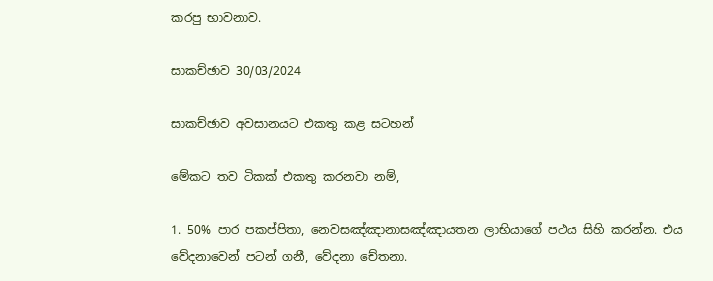කරපු භාවනාව.

සාකච්ඡාව 30/03/2024

සාකච්ඡාව අවසානයට එකතු කළ සටහන්

මේකට තව ටිකක් එකතු කරනවා නම්,

1. 50% පාර පකප්පිතා, නෙවසඤ්ඤානාසඤ්ඤායතන ලාභියාගේ පථය සිහි කරන්න. එය වේදනාවෙන් පටන් ගනී, වේදනා චේතනා.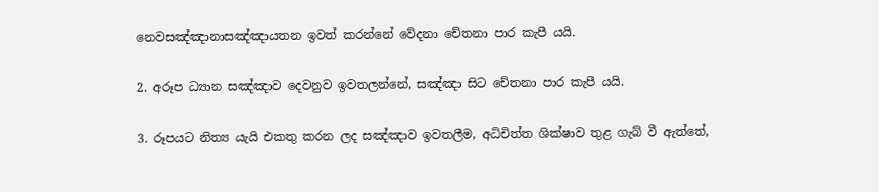නෙවසඤ්ඤානාසඤ්ඤායතන ඉවත් කරන්නේ වේදනා චේතනා පාර කැපී යයි.

2. අරූප ධ්‍යාන සඤ්ඤාව දෙවනුව ඉවතලන්නේ, සඤ්ඤා සිට චේතනා පාර කැපී යයි.

3. රූපයට නිත්‍ය යැයි එකතු කරන ලද සඤ්ඤාව ඉවතලීම, අධිචිත්ත ශික්ෂාව තුළ ගැබ් වී ඇත්තේ,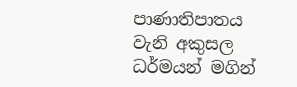පාණාතිපාතය වැනි අකුසල ධර්මයන් මගින්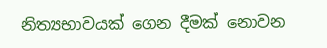නිත්‍යභාවයක් ගෙන දීමක් නොවන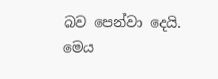බව පෙන්වා දෙයි. මෙය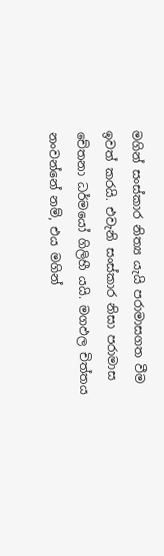මගින් සංස්කාර නිත්‍ය යැයි පරාමාසගත වීම ඉවත් කරයි. එවැනි සංස්කාර නිසා පරාමාස චේතනා ධර්මයෝ ගිලිහී යයි. මගඵල චිත්තය නංවන්නේ නම්, එය මගින්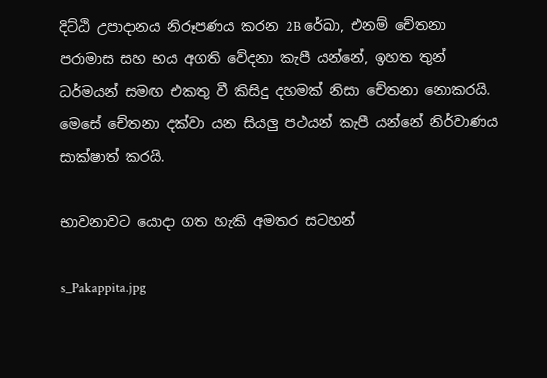දිට්ඨි උපාදානය නිරූපණය කරන 2B රේඛා, එනම් චේතනා පරාමාස සහ භය අගති වේදනා කැපී යන්නේ, ඉහත තුන් ධර්මයන් සමඟ එකතු වී කිසිදු දහමක් නිසා චේතනා නොකරයි. මෙසේ චේතනා දක්වා යන සියලු පථයන් කැපී යන්නේ නිර්වාණය සාක්ෂාත් කරයි.

භාවනාවට යොදා ගත හැකි අමතර සටහන්

s_Pakappita.jpg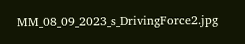MM_08_09_2023_s_DrivingForce2.jpg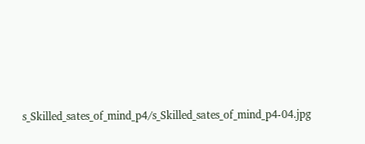s_Skilled_sates_of_mind_p4/s_Skilled_sates_of_mind_p4-04.jpg